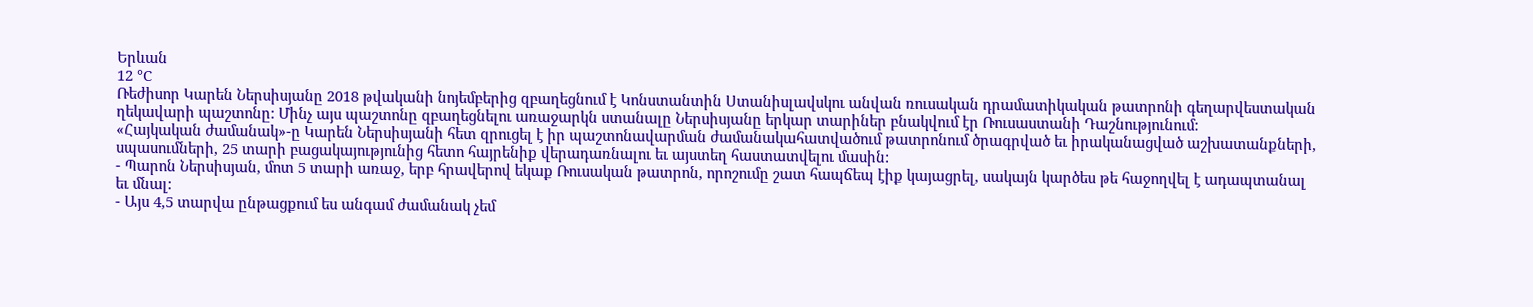Երևան
12 °C
Ռեժիսոր Կարեն Ներսիսյանը 2018 թվականի նոյեմբերից զբաղեցնում է Կոնստանտին Ստանիսլավսկու անվան ռուսական դրամատիկական թատրոնի գեղարվեստական ղեկավարի պաշտոնը: Մինչ այս պաշտոնը զբաղեցնելու առաջարկն ստանալը Ներսիսյանը երկար տարիներ բնակվում էր Ռուսաստանի Դաշնությունում:
«Հայկական ժամանակ»-ը Կարեն Ներսիսյանի հետ զրուցել է իր պաշտոնավարման ժամանակահատվածում թատրոնում ծրագրված եւ իրականացված աշխատանքների, սպասումների, 25 տարի բացակայությունից հետո հայրենիք վերադառնալու եւ այստեղ հաստատվելու մասին:
- Պարոն Ներսիսյան, մոտ 5 տարի առաջ, երբ հրավերով եկաք Ռուսական թատրոն, որոշումը շատ հապճեպ էիք կայացրել, սակայն կարծես թե հաջողվել է ադապտանալ եւ մնալ:
- Այս 4,5 տարվա ընթացքում ես անգամ ժամանակ չեմ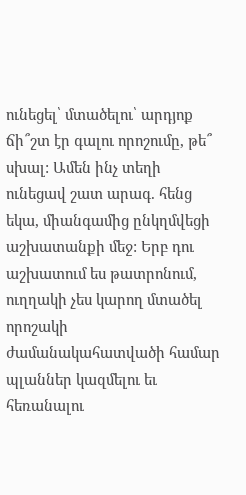ունեցել՝ մտածելու՝ արդյոք ճի՞շտ էր գալու որոշումը, թե՞ սխալ: Ամեն ինչ տեղի ունեցավ շատ արագ. հենց եկա, միանգամից ընկղմվեցի աշխատանքի մեջ: Երբ դու աշխատում ես թատրոնում, ուղղակի չես կարող մտածել որոշակի ժամանակահատվածի համար պլաններ կազմելու եւ հեռանալու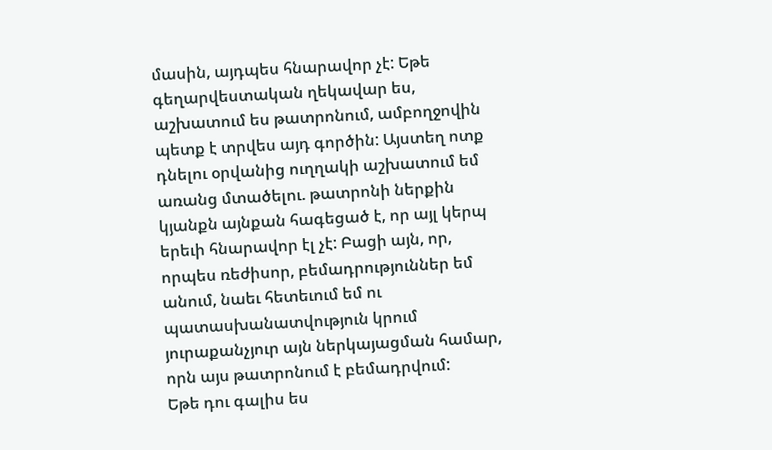մասին, այդպես հնարավոր չէ: Եթե գեղարվեստական ղեկավար ես, աշխատում ես թատրոնում, ամբողջովին պետք է տրվես այդ գործին: Այստեղ ոտք դնելու օրվանից ուղղակի աշխատում եմ առանց մտածելու. թատրոնի ներքին կյանքն այնքան հագեցած է, որ այլ կերպ երեւի հնարավոր էլ չէ: Բացի այն, որ, որպես ռեժիսոր, բեմադրություններ եմ անում, նաեւ հետեւում եմ ու պատասխանատվություն կրում յուրաքանչյուր այն ներկայացման համար, որն այս թատրոնում է բեմադրվում:
Եթե դու գալիս ես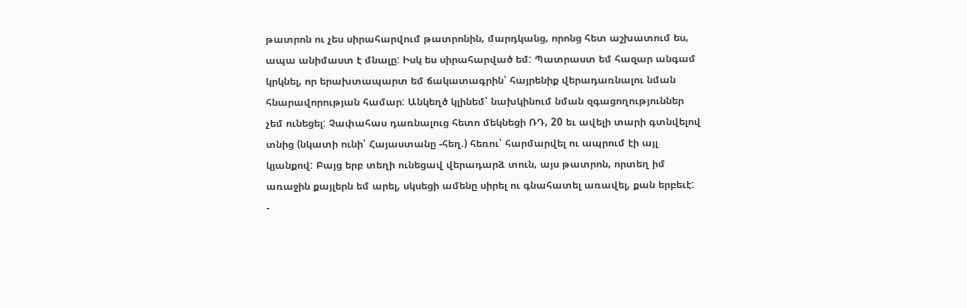թատրոն ու չես սիրահարվում թատրոնին, մարդկանց, որոնց հետ աշխատում ես, ապա անիմաստ է մնալը: Իսկ ես սիրահարված եմ: Պատրաստ եմ հազար անգամ կրկնել, որ երախտապարտ եմ ճակատագրին՝ հայրենիք վերադառնալու նման հնարավորության համար: Անկեղծ կլինեմ՝ նախկինում նման զգացողություններ չեմ ունեցել: Չափահաս դառնալուց հետո մեկնեցի ՌԴ, 20 եւ ավելի տարի գտնվելով տնից (նկատի ունի՝ Հայաստանը -հեղ.) հեռու՝ հարմարվել ու ապրում էի այլ կյանքով: Բայց երբ տեղի ունեցավ վերադարձ տուն, այս թատրոն, որտեղ իմ առաջին քայլերն եմ արել, սկսեցի ամենը սիրել ու գնահատել առավել, քան երբեւէ:
-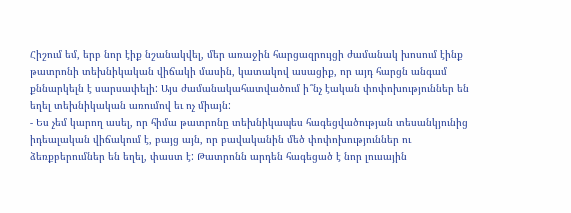Հիշում եմ, երբ նոր էիք նշանակվել, մեր առաջին հարցազրույցի ժամանակ խոսում էինք թատրոնի տեխնիկական վիճակի մասին, կատակով ասացիք, որ այդ հարցն անգամ քննարկելն է սարսափելի: Այս ժամանակահատվածում ի՞նչ էական փոփոխություններ են եղել տեխնիկական առումով եւ ոչ միայն:
- Ես չեմ կարող ասել, որ հիմա թատրոնը տեխնիկապես հագեցվածության տեսանկյունից իդեալական վիճակում է, բայց այն, որ բավականին մեծ փոփոխություններ ու ձեռքբերումներ են եղել, փաստ է: Թատրոնն արդեն հագեցած է նոր լուսային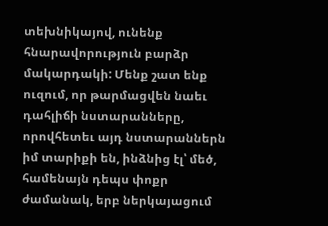տեխնիկայով, ունենք հնարավորություն բարձր մակարդակի: Մենք շատ ենք ուզում, որ թարմացվեն նաեւ դահլիճի նստարանները, որովհետեւ այդ նստարաններն իմ տարիքի են, ինձնից էլ՝ մեծ, համենայն դեպս փոքր ժամանակ, երբ ներկայացում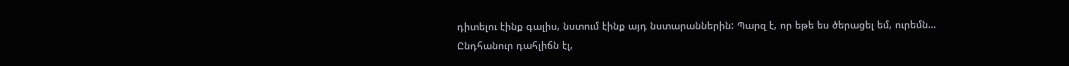դիտելու էինք գալիս, նստում էինք այդ նստարաններին: Պարզ է, որ եթե ես ծերացել եմ, ուրեմն…
Ընդհանուր դահլիճն էլ,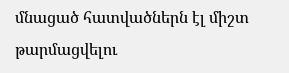մնացած հատվածներն էլ միշտ թարմացվելու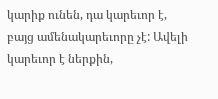կարիք ունեն, դա կարեւոր է, բայց ամենակարեւորը չէ: Ավելի կարեւոր է ներքին,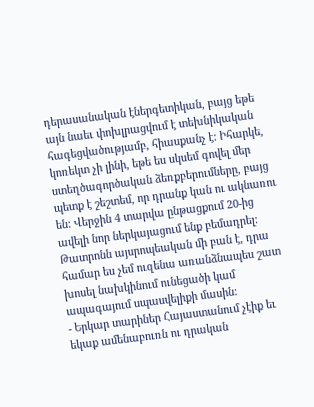դերասանական էներգետիկան, բայց եթե այն նաեւ փոխլրացվում է տեխնիկական հագեցվածությամբ, հիասքանչ է: Իհարկե, կոռեկտ չի լինի, եթե ես սկսեմ գովել մեր ստեղծագործական ձեռքբերումները, բայց պետք է շեշտեմ, որ դրանք կան ու ակնառու են: Վերջին 4 տարվա ընթացքում 20-ից ավելի նոր ներկայացում ենք բեմադրել: Թատրոնն այսրոպեական մի բան է, դրա համար ես չեմ ուզենա առանձնապես շատ խոսել նախկինում ունեցածի կամ ապագայում սպասվելիքի մասին:
- Երկար տարիներ Հայաստանում չէիք եւ եկաք ամենաբուռն ու դրական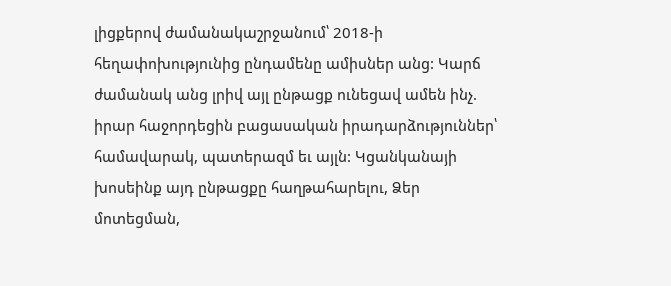լիցքերով ժամանակաշրջանում՝ 2018-ի հեղափոխությունից ընդամենը ամիսներ անց: Կարճ ժամանակ անց լրիվ այլ ընթացք ունեցավ ամեն ինչ. իրար հաջորդեցին բացասական իրադարձություններ՝ համավարակ, պատերազմ եւ այլն: Կցանկանայի խոսեինք այդ ընթացքը հաղթահարելու, Ձեր մոտեցման,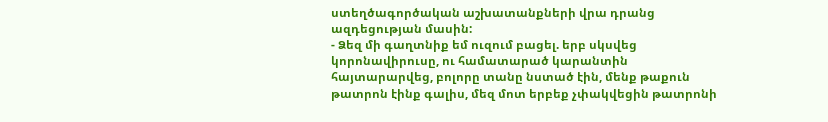ստեղծագործական աշխատանքների վրա դրանց ազդեցության մասին:
- Ձեզ մի գաղտնիք եմ ուզում բացել. երբ սկսվեց կորոնավիրուսը, ու համատարած կարանտին հայտարարվեց, բոլորը տանը նստած էին, մենք թաքուն թատրոն էինք գալիս, մեզ մոտ երբեք չփակվեցին թատրոնի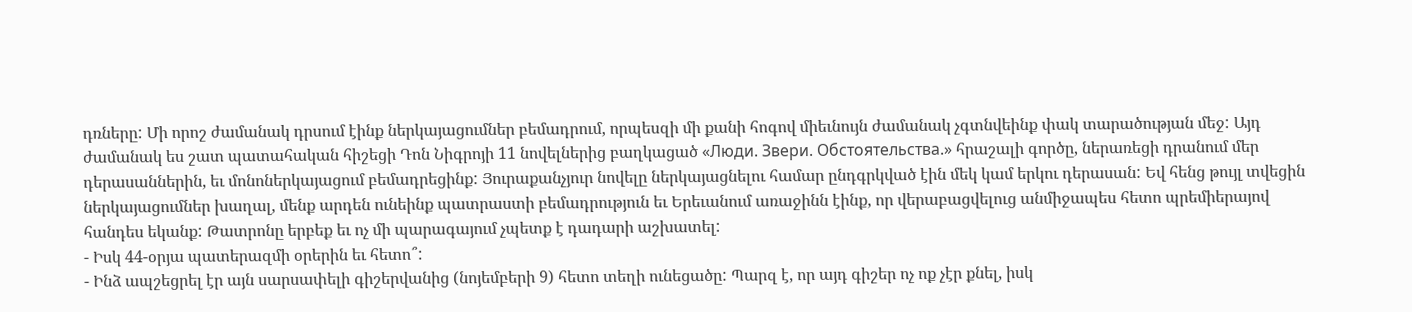դռները: Մի որոշ ժամանակ դրսում էինք ներկայացումներ բեմադրում, որպեսզի մի քանի հոգով միեւնույն ժամանակ չգտնվեինք փակ տարածության մեջ: Այդ ժամանակ ես շատ պատահական հիշեցի Դոն Նիգրոյի 11 նովելներից բաղկացած «Люди. Звери. Обстоятельства.» հրաշալի գործը, ներառեցի դրանում մեր դերասաններին, եւ մոնոներկայացում բեմադրեցինք: Յուրաքանչյուր նովելը ներկայացնելու համար ընդգրկված էին մեկ կամ երկու դերասան: Եվ հենց թույլ տվեցին ներկայացումներ խաղալ, մենք արդեն ունեինք պատրաստի բեմադրություն եւ Երեւանում առաջինն էինք, որ վերաբացվելուց անմիջապես հետո պրեմիերայով հանդես եկանք: Թատրոնը երբեք եւ ոչ մի պարագայում չպետք է դադարի աշխատել:
- Իսկ 44-օրյա պատերազմի օրերին եւ հետո՞:
- Ինձ ապշեցրել էր այն սարսափելի գիշերվանից (նոյեմբերի 9) հետո տեղի ունեցածը: Պարզ է, որ այդ գիշեր ոչ ոք չէր քնել, իսկ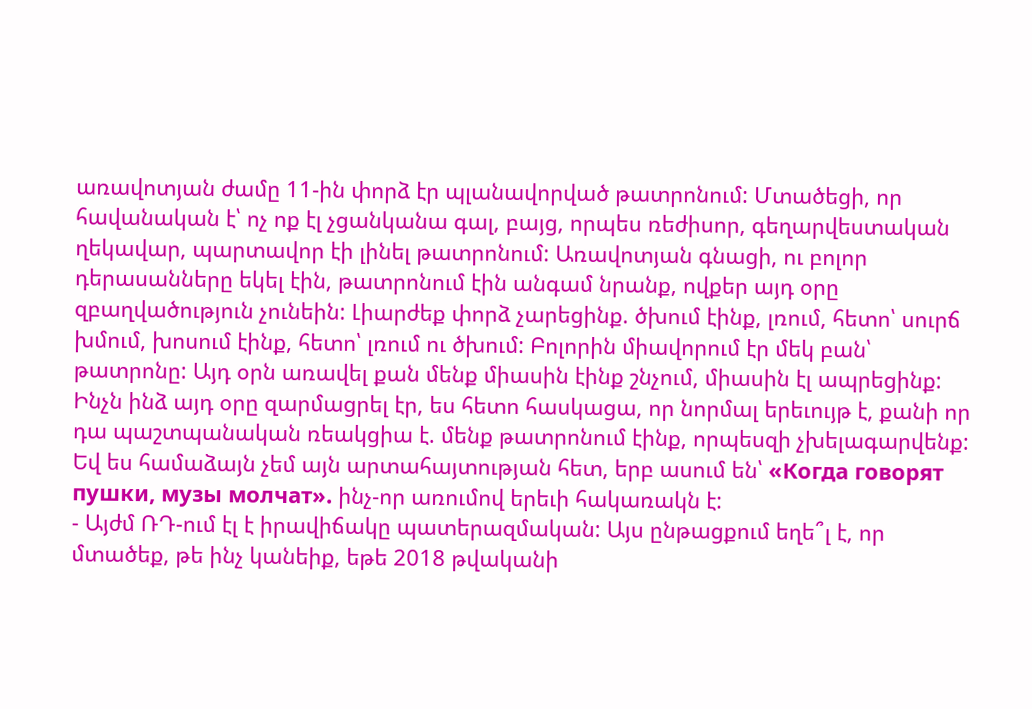առավոտյան ժամը 11-ին փորձ էր պլանավորված թատրոնում: Մտածեցի, որ հավանական է՝ ոչ ոք էլ չցանկանա գալ, բայց, որպես ռեժիսոր, գեղարվեստական ղեկավար, պարտավոր էի լինել թատրոնում: Առավոտյան գնացի, ու բոլոր դերասանները եկել էին, թատրոնում էին անգամ նրանք, ովքեր այդ օրը զբաղվածություն չունեին: Լիարժեք փորձ չարեցինք. ծխում էինք, լռում, հետո՝ սուրճ խմում, խոսում էինք, հետո՝ լռում ու ծխում: Բոլորին միավորում էր մեկ բան՝ թատրոնը: Այդ օրն առավել քան մենք միասին էինք շնչում, միասին էլ ապրեցինք: Ինչն ինձ այդ օրը զարմացրել էր, ես հետո հասկացա, որ նորմալ երեւույթ է, քանի որ դա պաշտպանական ռեակցիա է. մենք թատրոնում էինք, որպեսզի չխելագարվենք: Եվ ես համաձայն չեմ այն արտահայտության հետ, երբ ասում են՝ «Когда говорят пушки, музы молчат». ինչ-որ առումով երեւի հակառակն է:
- Այժմ ՌԴ-ում էլ է իրավիճակը պատերազմական: Այս ընթացքում եղե՞լ է, որ մտածեք, թե ինչ կանեիք, եթե 2018 թվականի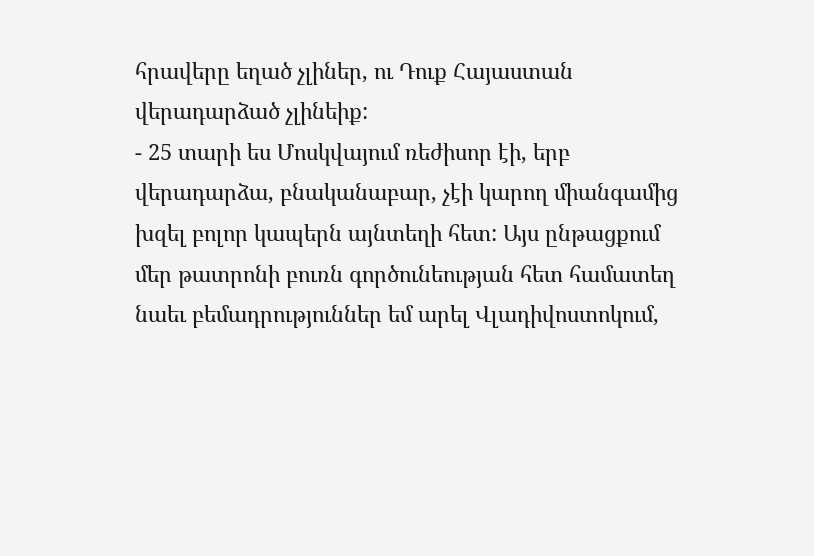հրավերը եղած չլիներ, ու Դուք Հայաստան վերադարձած չլինեիք:
- 25 տարի ես Մոսկվայում ռեժիսոր էի, երբ վերադարձա, բնականաբար, չէի կարող միանգամից խզել բոլոր կապերն այնտեղի հետ: Այս ընթացքում մեր թատրոնի բուռն գործունեության հետ համատեղ նաեւ բեմադրություններ եմ արել Վլադիվոստոկում,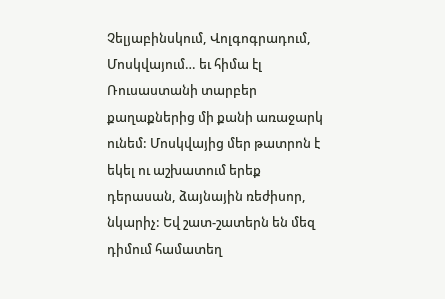Չելյաբինսկում, Վոլգոգրադում, Մոսկվայում… եւ հիմա էլ Ռուսաստանի տարբեր քաղաքներից մի քանի առաջարկ ունեմ: Մոսկվայից մեր թատրոն է եկել ու աշխատում երեք դերասան, ձայնային ռեժիսոր, նկարիչ: Եվ շատ-շատերն են մեզ դիմում համատեղ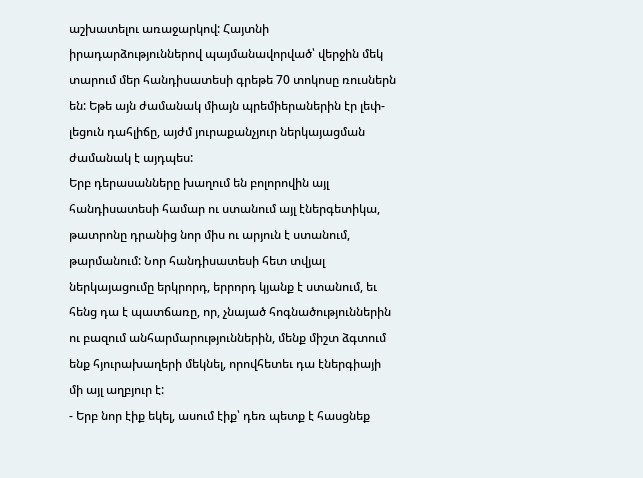աշխատելու առաջարկով: Հայտնի իրադարձություններով պայմանավորված՝ վերջին մեկ տարում մեր հանդիսատեսի գրեթե 70 տոկոսը ռուսներն են: Եթե այն ժամանակ միայն պրեմիերաներին էր լեփ-լեցուն դահլիճը, այժմ յուրաքանչյուր ներկայացման ժամանակ է այդպես:
Երբ դերասանները խաղում են բոլորովին այլ հանդիսատեսի համար ու ստանում այլ էներգետիկա, թատրոնը դրանից նոր միս ու արյուն է ստանում, թարմանում: Նոր հանդիսատեսի հետ տվյալ ներկայացումը երկրորդ, երրորդ կյանք է ստանում, եւ հենց դա է պատճառը, որ, չնայած հոգնածություններին ու բազում անհարմարություններին, մենք միշտ ձգտում ենք հյուրախաղերի մեկնել, որովհետեւ դա էներգիայի մի այլ աղբյուր է:
- Երբ նոր էիք եկել, ասում էիք՝ դեռ պետք է հասցնեք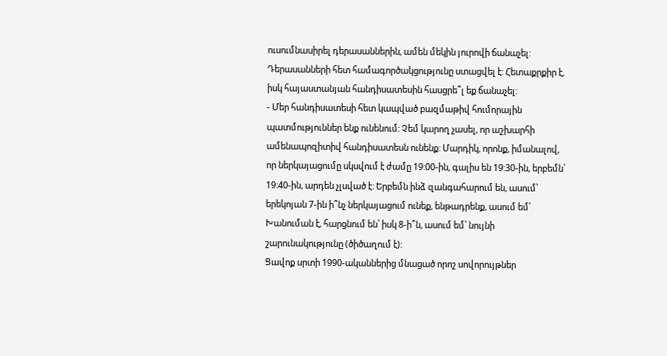ուսումնասիրել դերասաններին, ամեն մեկին յուրովի ճանաչել: Դերասանների հետ համագործակցությունը ստացվել է: Հետաքրքիր է, իսկ հայաստանյան հանդիսատեսին հասցրե՞լ եք ճանաչել:
- Մեր հանդիսատեսի հետ կապված բազմաթիվ հումորային պատմություններ ենք ունենում: Չեմ կարող չասել, որ աշխարհի ամենապոզիտիվ հանդիսատեսն ունենք: Մարդիկ, որոնք, իմանալով, որ ներկայացումը սկսվում է ժամը 19:00-ին, գալիս են 19:30-ին, երբեմն՝ 19:40-ին, արդեն չլսված է: Երբեմն ինձ զանգահարում են, ասում՝ երեկոյան 7-ին ի՞նչ ներկայացում ունեք, ենթադրենք, ասում եմ՝ Խանուման է, հարցնում են՝ իսկ 8-ի՞ն, ասում եմ՝ նույնի շարունակությունը (ծիծաղում է):
Ցավոք սրտի 1990-ականներից մնացած որոշ սովորույթներ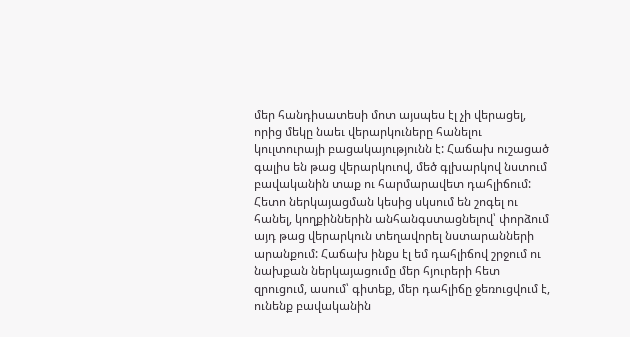մեր հանդիսատեսի մոտ այսպես էլ չի վերացել, որից մեկը նաեւ վերարկուները հանելու կուլտուրայի բացակայությունն է: Հաճախ ուշացած գալիս են թաց վերարկուով, մեծ գլխարկով նստում բավականին տաք ու հարմարավետ դահլիճում: Հետո ներկայացման կեսից սկսում են շոգել ու հանել, կողքիններին անհանգստացնելով՝ փորձում այդ թաց վերարկուն տեղավորել նստարանների արանքում: Հաճախ ինքս էլ եմ դահլիճով շրջում ու նախքան ներկայացումը մեր հյուրերի հետ զրուցում, ասում՝ գիտեք, մեր դահլիճը ջեռուցվում է, ունենք բավականին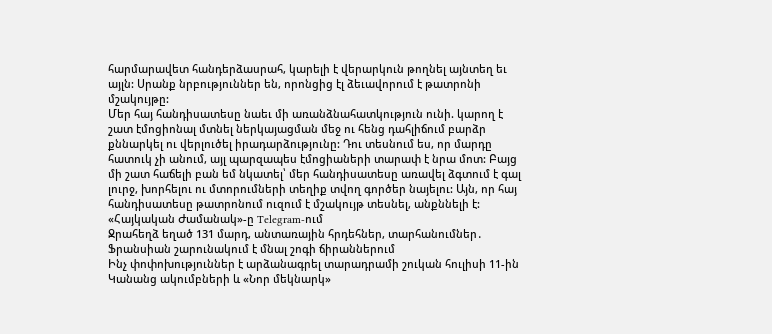հարմարավետ հանդերձասրահ, կարելի է վերարկուն թողնել այնտեղ եւ այլն: Սրանք նրբություններ են, որոնցից էլ ձեւավորում է թատրոնի մշակույթը:
Մեր հայ հանդիսատեսը նաեւ մի առանձնահատկություն ունի. կարող է շատ էմոցիոնալ մտնել ներկայացման մեջ ու հենց դահլիճում բարձր քննարկել ու վերլուծել իրադարձությունը: Դու տեսնում ես, որ մարդը հատուկ չի անում, այլ պարզապես էմոցիաների տարափ է նրա մոտ: Բայց մի շատ հաճելի բան եմ նկատել՝ մեր հանդիսատեսը առավել ձգտում է գալ լուրջ, խորհելու ու մտորումների տեղիք տվող գործեր նայելու: Այն, որ հայ հանդիսատեսը թատրոնում ուզում է մշակույթ տեսնել, անքննելի է:
«Հայկական Ժամանակ»-ը Telegram-ում
Ջրահեղձ եղած 131 մարդ, անտառային հրդեհներ, տարհանումներ․ Ֆրանսիան շարունակում է մնալ շոգի ճիրաններում
Ինչ փոփոխություններ է արձանագրել տարադրամի շուկան հուլիսի 11-ին
Կանանց ակումբների և «Նոր մեկնարկ»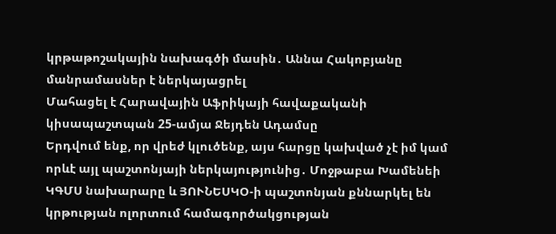կրթաթոշակային նախագծի մասին․ Աննա Հակոբյանը մանրամասներ է ներկայացրել
Մահացել է Հարավային Աֆրիկայի հավաքականի կիսապաշտպան 25-ամյա Ջեյդեն Ադամսը
Երդվում ենք, որ վրեժ կլուծենք, այս հարցը կախված չէ իմ կամ որևէ այլ պաշտոնյայի ներկայությունից․ Մոջթաբա Խամենեի
ԿԳՄՍ նախարարը և ՅՈՒՆԵՍԿՕ-ի պաշտոնյան քննարկել են կրթության ոլորտում համագործակցության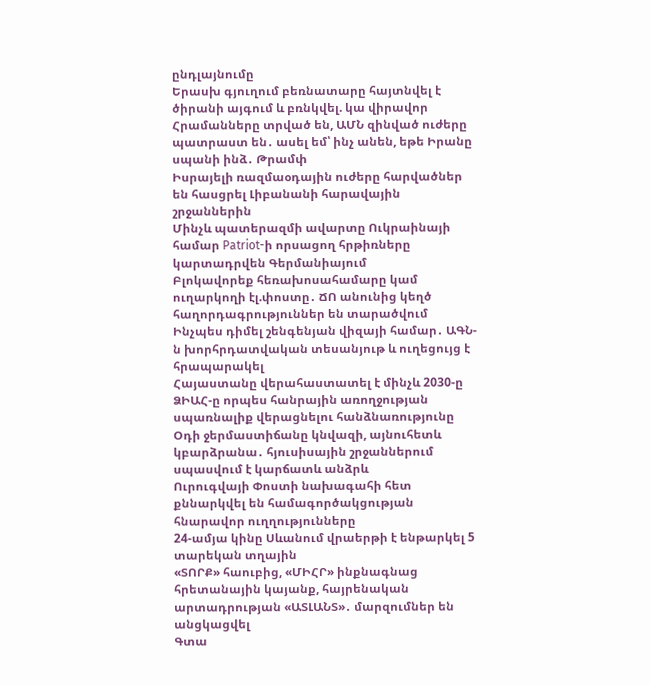ընդլայնումը
Երասխ գյուղում բեռնատարը հայտնվել է ծիրանի այգում և բռնկվել. կա վիրավոր
Հրամանները տրված են, ԱՄՆ զինված ուժերը պատրաստ են․ ասել եմ՝ ինչ անեն, եթե Իրանը սպանի ինձ․ Թրամփ
Իսրայելի ռազմաօդային ուժերը հարվածներ են հասցրել Լիբանանի հարավային շրջաններին
Մինչև պատերազմի ավարտը Ուկրաինայի համար Patriot-ի որսացող հրթիռները կարտադրվեն Գերմանիայում
Բլոկավորեք հեռախոսահամարը կամ ուղարկողի էլ.փոստը․ ՃՈ անունից կեղծ հաղորդագրություններ են տարածվում
Ինչպես դիմել շենգենյան վիզայի համար․ ԱԳՆ-ն խորհրդատվական տեսանյութ և ուղեցույց է հրապարակել
Հայաստանը վերահաստատել է մինչև 2030-ը ՁԻԱՀ-ը որպես հանրային առողջության սպառնալիք վերացնելու հանձնառությունը
Օդի ջերմաստիճանը կնվազի, այնուհետև կբարձրանա․ հյուսիսային շրջաններում սպասվում է կարճատև անձրև
Ուրուգվայի Փոստի նախագահի հետ քննարկվել են համագործակցության հնարավոր ուղղությունները
24-ամյա կինը Սևանում վրաերթի է ենթարկել 5 տարեկան տղային
«ՏՈՐՔ» հաուբից, «ՄԻՀՐ» ինքնագնաց հրետանային կայանք, հայրենական արտադրության «ԱՏԼԱՆՏ»․ մարզումներ են անցկացվել
Գտա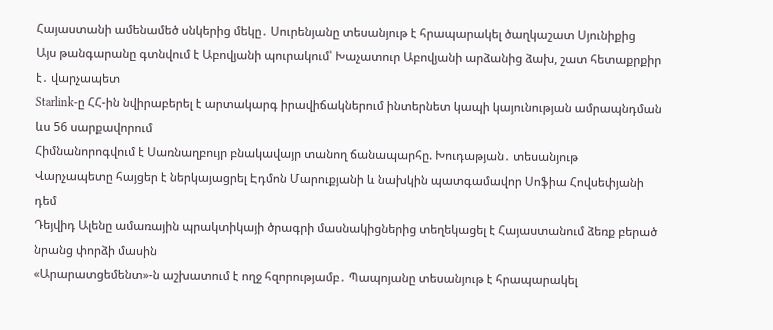Հայաստանի ամենամեծ սնկերից մեկը․ Սուրենյանը տեսանյութ է հրապարակել ծաղկաշատ Սյունիքից
Այս թանգարանը գտնվում է Աբովյանի պուրակում՝ Խաչատուր Աբովյանի արձանից ձախ, շատ հետաքրքիր է․ վարչապետ
Starlink-ը ՀՀ-ին նվիրաբերել է արտակարգ իրավիճակներում ինտերնետ կապի կայունության ամրապնդման ևս 56 սարքավորում
Հիմնանորոգվում է Սառնաղբույր բնակավայր տանող ճանապարհը. Խուդաթյան․ տեսանյութ
Վարչապետը հայցեր է ներկայացրել Էդմոն Մարուքյանի և նախկին պատգամավոր Սոֆիա Հովսեփյանի դեմ
Դեյվիդ Ալենը ամառային պրակտիկայի ծրագրի մասնակիցներից տեղեկացել է Հայաստանում ձեռք բերած նրանց փորձի մասին
«Արարատցեմենտ»-ն աշխատում է ողջ հզորությամբ․ Պապոյանը տեսանյութ է հրապարակել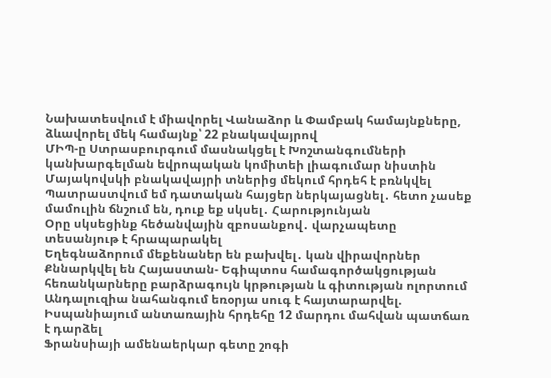Նախատեսվում է միավորել Վանաձոր և Փամբակ համայնքները, ձևավորել մեկ համայնք՝ 22 բնակավայրով
ՄԻՊ-ը Ստրասբուրգում մասնակցել է Խոշտանգումների կանխարգելման եվրոպական կոմիտեի լիագումար նիստին
Մայակովսկի բնակավայրի տներից մեկում հրդեհ է բռնկվել
Պատրաստվում եմ դատական հայցեր ներկայացնել․ հետո չասեք մամուլին ճնշում են, դուք եք սկսել․ Հարությունյան
Օրը սկսեցինք հեծանվային զբոսանքով․ վարչապետը տեսանյութ է հրապարակել
Եղեգնաձորում մեքենաներ են բախվել․ կան վիրավորներ
Քննարկվել են Հայաստան- Եգիպտոս համագործակցության հեռանկարները բարձրագույն կրթության և գիտության ոլորտում
Անդալուզիա նահանգում եռօրյա սուգ է հայտարարվել. Իսպանիայում անտառային հրդեհը 12 մարդու մահվան պատճառ է դարձել
Ֆրանսիայի ամենաերկար գետը շոգի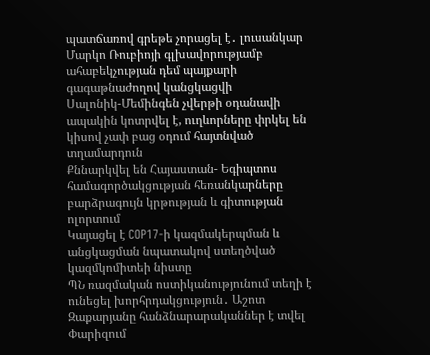պատճառով գրեթե չորացել է․ լուսանկար
Մարկո Ռուբիոյի գլխավորությամբ ահաբեկչության դեմ պայքարի գագաթնաժողով կանցկացվի
Սալոնիկ-Մեմինգեն չվերթի օդանավի ապակին կոտրվել է, ուղևորները փրկել են կիսով չափ բաց օդում հայտնված տղամարդուն
Քննարկվել են Հայաստան- Եգիպտոս համագործակցության հեռանկարները բարձրագույն կրթության և գիտության ոլորտում
Կայացել է COP17-ի կազմակերպման և անցկացման նպատակով ստեղծված կազմկոմիտեի նիստը
ՊՆ ռազմական ոստիկանությունում տեղի է ունեցել խորհրդակցություն․ Աշոտ Զաքարյանը հանձնարարականներ է տվել
Փարիզում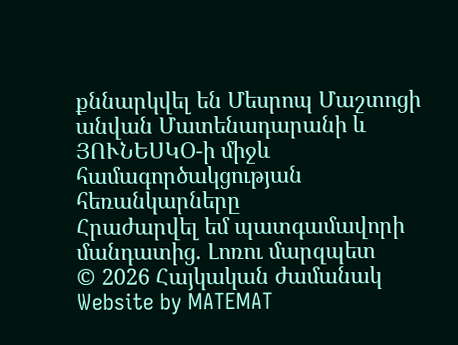քննարկվել են Մեսրոպ Մաշտոցի անվան Մատենադարանի և ՅՈՒՆԵՍԿՕ-ի միջև համագործակցության հեռանկարները
Հրաժարվել եմ պատգամավորի մանդատից. Լոռու մարզպետ
© 2026 Հայկական ժամանակ
Website by MATEMAT